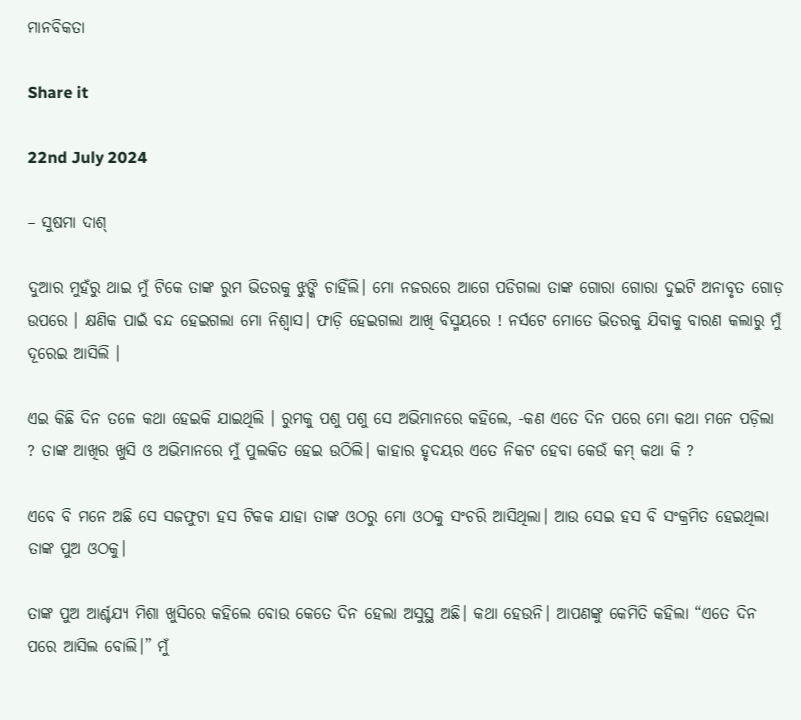ମାନବିକତା

Share it

22nd July 2024

– ସୁଷମା ଦାଶ୍

ଦୁଆର ମୁହଁରୁ ଥାଇ ମୁଁ ଟିକେ ତାଙ୍କ ରୁମ ଭିତରକୁ ଝୁଙ୍କି ଚାହିଁଲି। ମୋ ନଜରରେ ଆଗେ ପଡିଗଲା ତାଙ୍କ ଗୋରା ଗୋରା ଦୁଇଟି ଅନାବୃତ ଗୋଡ଼ ଉପରେ । କ୍ଷଣିକ ପାଇଁ ବନ୍ଦ ହେଇଗଲା ମୋ ନିଶ୍ୱାସ। ଫାଡ଼ି ହେଇଗଲା ଆଖି ବିସ୍ମୟରେ ! ନର୍ସଟେ ମୋତେ ଭିତରକୁ ଯିବାକୁ ବାରଣ କଲାରୁ ମୁଁ ଦୂରେଇ ଆସିଲି ।

ଏଇ କିଛି ଦିନ ତଳେ କଥା ହେଇକି ଯାଇଥିଲି । ରୁମକୁ ପଶୁ ପଶୁ ସେ ଅଭିମାନରେ କହିଲେ, -କଣ ଏତେ ଦିନ ପରେ ମୋ କଥା ମନେ ପଡ଼ିଲା ? ତାଙ୍କ ଆଖିର ଖୁସି ଓ ଅଭିମାନରେ ମୁଁ ପୁଲକିତ ହେଇ ଉଠିଲି। କାହାର ହୃଦୟର ଏତେ ନିକଟ ହେବା କେଉଁ କମ୍ କଥା କି ?

ଏବେ ବି ମନେ ଅଛି ସେ ସଜଫୁଟା ହସ ଟିକକ ଯାହା ତାଙ୍କ ଓଠରୁ ମୋ ଓଠକୁ ସଂଚରି ଆସିଥିଲା। ଆଉ ସେଇ ହସ ବି ସଂକ୍ରମିତ ହେଇଥିଲା ତାଙ୍କ ପୁଅ ଓଠକୁ।

ତାଙ୍କ ପୁଅ ଆର୍ଶ୍ଚଯ୍ୟ ମିଶା ଖୁସିରେ କହିଲେ ବୋଉ କେତେ ଦିନ ହେଲା ଅସୁସ୍ଥ ଅଛି। କଥା ହେଉନି। ଆପଣଙ୍କୁ କେମିତି କହିଲା “ଏତେ ଦିନ ପରେ ଆସିଲ ବୋଲି।” ମୁଁ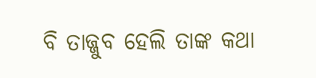ବି ତାଜ୍ଜୁବ ହେଲି ତାଙ୍କ କଥା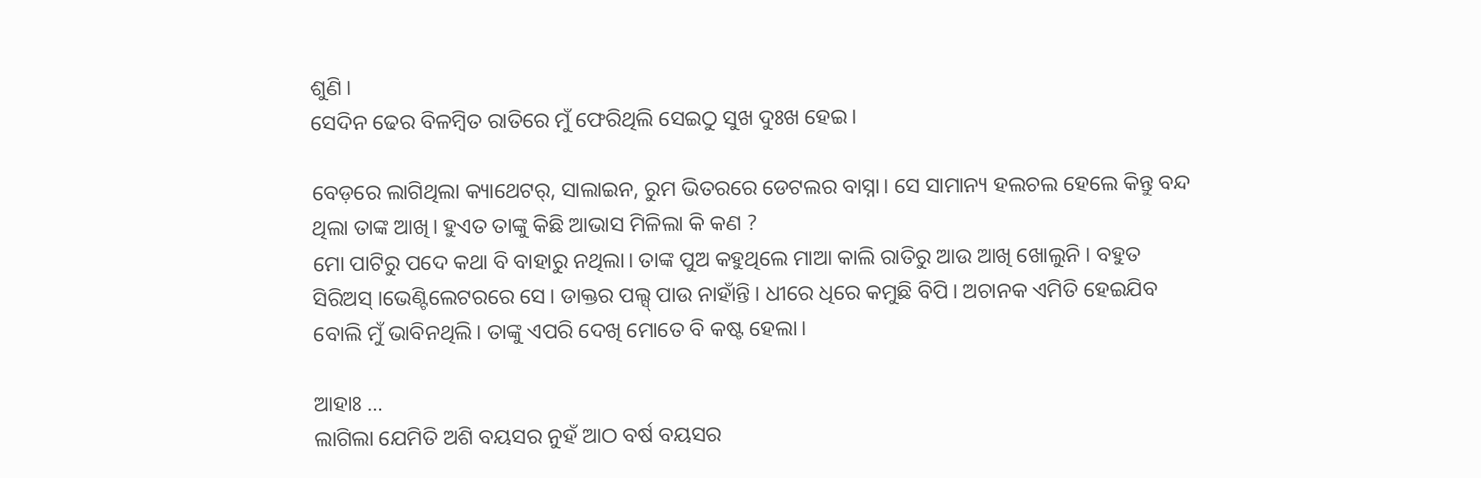ଶୁଣି।
ସେଦିନ ଢେର ବିଳମ୍ବିତ ରାତିରେ ମୁଁ ଫେରିଥିଲି ସେଇଠୁ ସୁଖ ଦୁଃଖ ହେଇ।

ବେଡ଼ରେ ଲାଗିଥିଲା କ୍ୟାଥେଟର୍, ସାଲାଇନ, ରୁମ ଭିତରରେ ଡେଟଲର ବାସ୍ନା। ସେ ସାମାନ୍ୟ ହଲଚଲ ହେଲେ କିନ୍ତୁ ବନ୍ଦ ଥିଲା ତାଙ୍କ ଆଖି। ହୁଏତ ତାଙ୍କୁ କିଛି ଆଭାସ ମିଳିଲା କି କଣ ?
ମୋ ପାଟିରୁ ପଦେ କଥା ବି ବାହାରୁ ନଥିଲା। ତାଙ୍କ ପୁଅ କହୁଥିଲେ ମାଆ କାଲି ରାତିରୁ ଆଉ ଆଖି ଖୋଲୁନି। ବହୁତ ସିରିଅସ୍ ।ଭେଣ୍ଟିଲେଟରରେ ସେ। ଡାକ୍ତର ପଲ୍ସ୍ ପାଉ ନାହାଁନ୍ତି। ଧୀରେ ଧିରେ କମୁଛି ବିପି। ଅଚାନକ ଏମିତି ହେଇଯିବ ବୋଲି ମୁଁ ଭାବିନଥିଲି। ତାଙ୍କୁ ଏପରି ଦେଖି ମୋତେ ବି କଷ୍ଟ ହେଲା।

ଆହାଃ …
ଲାଗିଲା ଯେମିତି ଅଶି ବୟସର ନୁହଁ ଆଠ ବର୍ଷ ବୟସର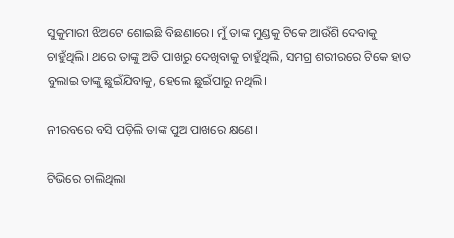ସୁକୁମାରୀ ଝିଅଟେ ଶୋଇଛି ବିଛଣାରେ। ମୁଁ ତାଙ୍କ ମୁଣ୍ଡକୁ ଟିକେ ଆଉଁଶି ଦେବାକୁ ଚାହୁଁଥିଲି। ଥରେ ତାଙ୍କୁ ଅତି ପାଖରୁ ଦେଖିବାକୁ ଚାହୁଁଥିଲି, ସମଗ୍ର ଶରୀରରେ ଟିକେ ହାତ ବୁଲାଇ ତାଙ୍କୁ ଛୁଇଁଯିବାକୁ, ହେଲେ ଛୁଇଁପାରୁ ନଥିଲି।

ନୀରବରେ ବସି ପଡ଼ିଲି ତାଙ୍କ ପୁଅ ପାଖରେ କ୍ଷଣେ।

ଟିଭିରେ ଚାଲିଥିଲା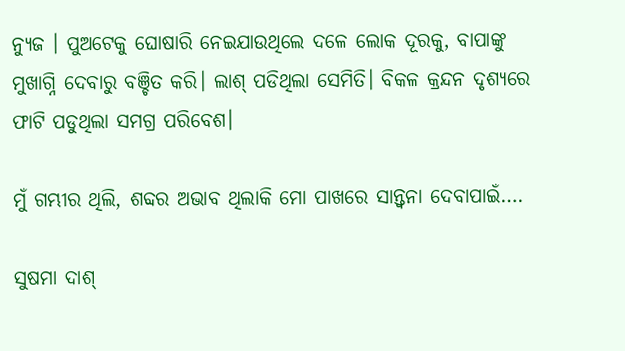ନ୍ୟୁଜ । ପୁଅଟେକୁ ଘୋଷାରି ନେଇଯାଉଥିଲେ ଦଳେ ଲୋକ ଦୂରକୁ, ବାପାଙ୍କୁ ମୁଖାଗ୍ନି ଦେବାରୁ ବଞ୍ଚିତ କରି। ଲାଶ୍ ପଡିଥିଲା ସେମିତି। ବିକଳ କ୍ରନ୍ଦନ ଦୃଶ୍ୟରେ ଫାଟି ପଡୁଥିଲା ସମଗ୍ର ପରିବେଶ।

ମୁଁ ଗମ୍ଭୀର ଥିଲି, ଶବ୍ଦର ଅଭାବ ଥିଲାକି ମୋ ପାଖରେ ସାନ୍ତ୍ୱନା ଦେବାପାଇଁ….

ସୁଷମା ଦାଶ୍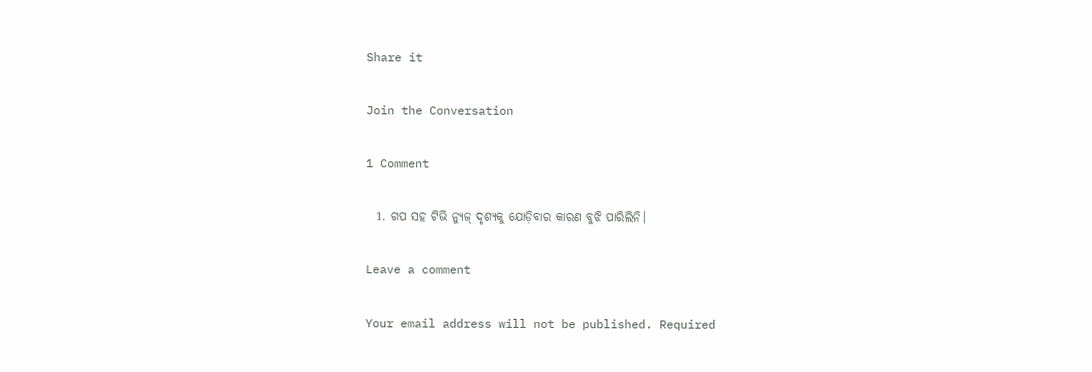Share it

Join the Conversation

1 Comment

  1. ଗପ ସହ ଟିଭି ନ୍ଯୁଜ୍ ଦୃଶ୍ଯକୁ ଯୋଡ଼ିବାର କାରଣ ବୁଝି ପାରିଲିନି।

Leave a comment

Your email address will not be published. Required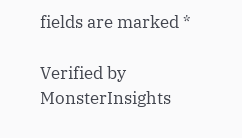fields are marked *

Verified by MonsterInsights